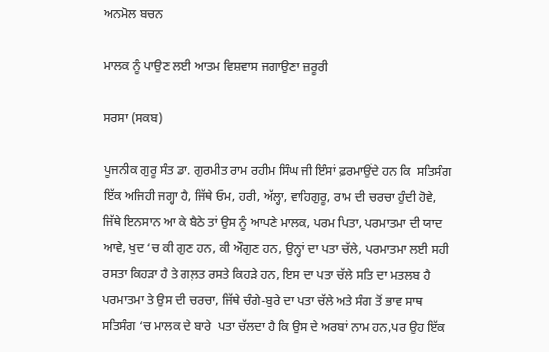ਅਨਮੋਲ ਬਚਨ

ਮਾਲਕ ਨੂੰ ਪਾਉਣ ਲਈ ਆਤਮ ਵਿਸ਼ਵਾਸ ਜਗਾਉਣਾ ਜ਼ਰੂਰੀ

ਸਰਸਾ (ਸਕਬ)

ਪੂਜਨੀਕ ਗੁਰੂ ਸੰਤ ਡਾ. ਗੁਰਮੀਤ ਰਾਮ ਰਹੀਮ ਸਿੰਘ ਜੀ ਇੰਸਾਂ ਫ਼ਰਮਾਉਂਦੇ ਹਨ ਕਿ  ਸਤਿਸੰਗ ਇੱਕ ਅਜਿਹੀ ਜਗ੍ਹਾ ਹੈ, ਜਿੱਥੇ ਓਮ, ਹਰੀ, ਅੱਲ੍ਹਾ, ਵਾਹਿਗੁਰੂ, ਰਾਮ ਦੀ ਚਰਚਾ ਹੁੰਦੀ ਹੋਵੇ,  ਜਿੱਥੇ ਇਨਸਾਨ ਆ ਕੇ ਬੈਠੇ ਤਾਂ ਉਸ ਨੂੰ ਆਪਣੇ ਮਾਲਕ, ਪਰਮ ਪਿਤਾ, ਪਰਮਾਤਮਾ ਦੀ ਯਾਦ ਆਵੇ, ਖੁਦ ‘ਚ ਕੀ ਗੁਣ ਹਨ, ਕੀ ਔਗੁਣ ਹਨ, ਉਨ੍ਹਾਂ ਦਾ ਪਤਾ ਚੱਲੇ, ਪਰਮਾਤਮਾ ਲਈ ਸਹੀ ਰਸਤਾ ਕਿਹੜਾ ਹੈ ਤੇ ਗਲ਼ਤ ਰਸਤੇ ਕਿਹੜੇ ਹਨ, ਇਸ ਦਾ ਪਤਾ ਚੱਲੇ ਸਤਿ ਦਾ ਮਤਲਬ ਹੈ ਪਰਮਾਤਮਾ ਤੇ ਉਸ ਦੀ ਚਰਚਾ, ਜਿੱਥੇ ਚੰਗੇ-ਬੁਰੇ ਦਾ ਪਤਾ ਚੱਲੇ ਅਤੇ ਸੰਗ ਤੋਂ ਭਾਵ ਸਾਥ ਸਤਿਸੰਗ ‘ਚ ਮਾਲਕ ਦੇ ਬਾਰੇ  ਪਤਾ ਚੱਲਦਾ ਹੈ ਕਿ ਉਸ ਦੇ ਅਰਬਾਂ ਨਾਮ ਹਨ,ਪਰ ਉਹ ਇੱਕ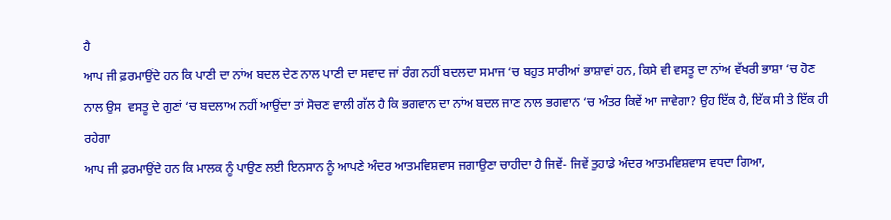ਹੈ
ਆਪ ਜੀ ਫ਼ਰਮਾਉਂਦੇ ਹਨ ਕਿ ਪਾਣੀ ਦਾ ਨਾਂਅ ਬਦਲ ਦੇਣ ਨਾਲ ਪਾਣੀ ਦਾ ਸਵਾਦ ਜਾਂ ਰੰਗ ਨਹੀਂ ਬਦਲਦਾ ਸਮਾਜ ‘ਚ ਬਹੁਤ ਸਾਰੀਆਂ ਭਾਸ਼ਾਵਾਂ ਹਨ, ਕਿਸੇ ਵੀ ਵਸਤੂ ਦਾ ਨਾਂਅ ਵੱਖਰੀ ਭਾਸ਼ਾ ‘ਚ ਹੋਣ ਨਾਲ ਉਸ  ਵਸਤੂ ਦੇ ਗੁਣਾਂ ‘ਚ ਬਦਲਾਅ ਨਹੀਂ ਆਉਂਦਾ ਤਾਂ ਸੋਚਣ ਵਾਲੀ ਗੱਲ ਹੈ ਕਿ ਭਗਵਾਨ ਦਾ ਨਾਂਅ ਬਦਲ ਜਾਣ ਨਾਲ ਭਗਵਾਨ ‘ਚ ਅੰਤਰ ਕਿਵੇਂ ਆ ਜਾਵੇਗਾ? ਉਹ ਇੱਕ ਹੈ, ਇੱਕ ਸੀ ਤੇ ਇੱਕ ਹੀ ਰਹੇਗਾ
ਆਪ ਜੀ ਫ਼ਰਮਾਉਂਦੇ ਹਨ ਕਿ ਮਾਲਕ ਨੂੰ ਪਾਉਣ ਲਈ ਇਨਸਾਨ ਨੂੰ ਆਪਣੇ ਅੰਦਰ ਆਤਮਵਿਸ਼ਵਾਸ ਜਗਾਉਣਾ ਚਾਹੀਦਾ ਹੈ ਜਿਵੇਂ- ਜਿਵੇਂ ਤੁਹਾਡੇ ਅੰਦਰ ਆਤਮਵਿਸ਼ਵਾਸ ਵਧਦਾ ਗਿਆ,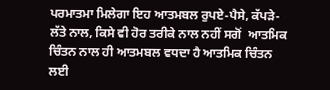ਪਰਮਾਤਮਾ ਮਿਲੇਗਾ ਇਹ ਆਤਮਬਲ ਰੁਪਏ-ਪੈਸੇ, ਕੱਪੜੇ-ਲੱਤੇ ਨਾਲ, ਕਿਸੇ ਵੀ ਹੋਰ ਤਰੀਕੇ ਨਾਲ ਨਹੀਂ ਸਗੋਂ  ਆਤਮਿਕ ਚਿੰਤਨ ਨਾਲ ਹੀ ਆਤਮਬਲ ਵਧਦਾ ਹੈ ਆਤਮਿਕ ਚਿੰਤਨ ਲਈ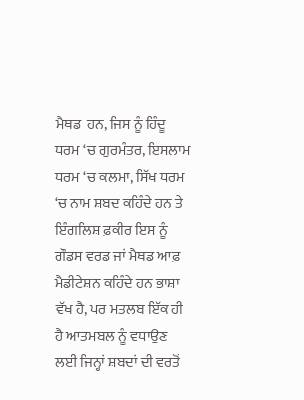ਮੈਥਡ  ਹਨ, ਜਿਸ ਨੂੰ ਹਿੰਦੂ ਧਰਮ ‘ਚ ਗੁਰਮੰਤਰ, ਇਸਲਾਮ ਧਰਮ ‘ਚ ਕਲਮਾ, ਸਿੱਖ ਧਰਮ ‘ਚ ਨਾਮ ਸ਼ਬਦ ਕਹਿੰਦੇ ਹਨ ਤੇ ਇੰਗਲਿਸ਼ ਫ਼ਕੀਰ ਇਸ ਨੂੰ ਗੌਡਸ ਵਰਡ ਜਾਂ ਮੈਥਡ ਆਫ਼ ਮੈਡੀਟੇਸ਼ਨ ਕਹਿੰਦੇ ਹਨ ਭਾਸ਼ਾ ਵੱਖ ਹੈ, ਪਰ ਮਤਲਬ ਇੱਕ ਹੀ ਹੈ ਆਤਮਬਲ ਨੂੰ ਵਧਾਉਣ ਲਈ ਜਿਨ੍ਹਾਂ ਸ਼ਬਦਾਂ ਦੀ ਵਰਤੋਂ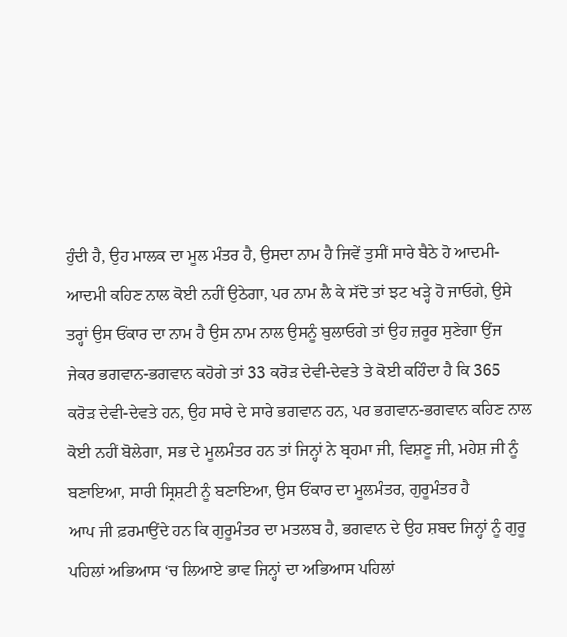ਹੁੰਦੀ ਹੈ, ਉਹ ਮਾਲਕ ਦਾ ਮੂਲ ਮੰਤਰ ਹੈ, ਉਸਦਾ ਨਾਮ ਹੈ ਜਿਵੇਂ ਤੁਸੀਂ ਸਾਰੇ ਬੈਠੇ ਹੋ ਆਦਮੀ-ਆਦਮੀ ਕਹਿਣ ਨਾਲ ਕੋਈ ਨਹੀਂ ਉਠੇਗਾ, ਪਰ ਨਾਮ ਲੈ ਕੇ ਸੱਦੋ ਤਾਂ ਝਟ ਖੜ੍ਹੇ ਹੋ ਜਾਓਗੇ, ਉਸੇ ਤਰ੍ਹਾਂ ਉਸ ਓਂਕਾਰ ਦਾ ਨਾਮ ਹੈ ਉਸ ਨਾਮ ਨਾਲ ਉਸਨੂੰ ਬੁਲਾਓਗੇ ਤਾਂ ਉਹ ਜ਼ਰੂਰ ਸੁਣੇਗਾ ਉਂਜ ਜੇਕਰ ਭਗਵਾਨ-ਭਗਵਾਨ ਕਹੋਗੇ ਤਾਂ 33 ਕਰੋੜ ਦੇਵੀ-ਦੇਵਤੇ ਤੇ ਕੋਈ ਕਹਿੰਦਾ ਹੈ ਕਿ 365 ਕਰੋੜ ਦੇਵੀ-ਦੇਵਤੇ ਹਨ, ਉਹ ਸਾਰੇ ਦੇ ਸਾਰੇ ਭਗਵਾਨ ਹਨ, ਪਰ ਭਗਵਾਨ-ਭਗਵਾਨ ਕਹਿਣ ਨਾਲ ਕੋਈ ਨਹੀਂ ਬੋਲੇਗਾ, ਸਭ ਦੇ ਮੂਲਮੰਤਰ ਹਨ ਤਾਂ ਜਿਨ੍ਹਾਂ ਨੇ ਬ੍ਰਹਮਾ ਜੀ, ਵਿਸ਼ਣੂ ਜੀ, ਮਹੇਸ਼ ਜੀ ਨੂੰ ਬਣਾਇਆ, ਸਾਰੀ ਸ੍ਰਿਸ਼ਟੀ ਨੂੰ ਬਣਾਇਆ, ਉਸ ਓਂਕਾਰ ਦਾ ਮੂਲਮੰਤਰ, ਗੁਰੂਮੰਤਰ ਹੈ
ਆਪ ਜੀ ਫ਼ਰਮਾਉਂਦੇ ਹਨ ਕਿ ਗੁਰੂਮੰਤਰ ਦਾ ਮਤਲਬ ਹੈ, ਭਗਵਾਨ ਦੇ ਉਹ ਸ਼ਬਦ ਜਿਨ੍ਹਾਂ ਨੂੰ ਗੁਰੂ ਪਹਿਲਾਂ ਅਭਿਆਸ ‘ਚ ਲਿਆਏ ਭਾਵ ਜਿਨ੍ਹਾਂ ਦਾ ਅਭਿਆਸ ਪਹਿਲਾਂ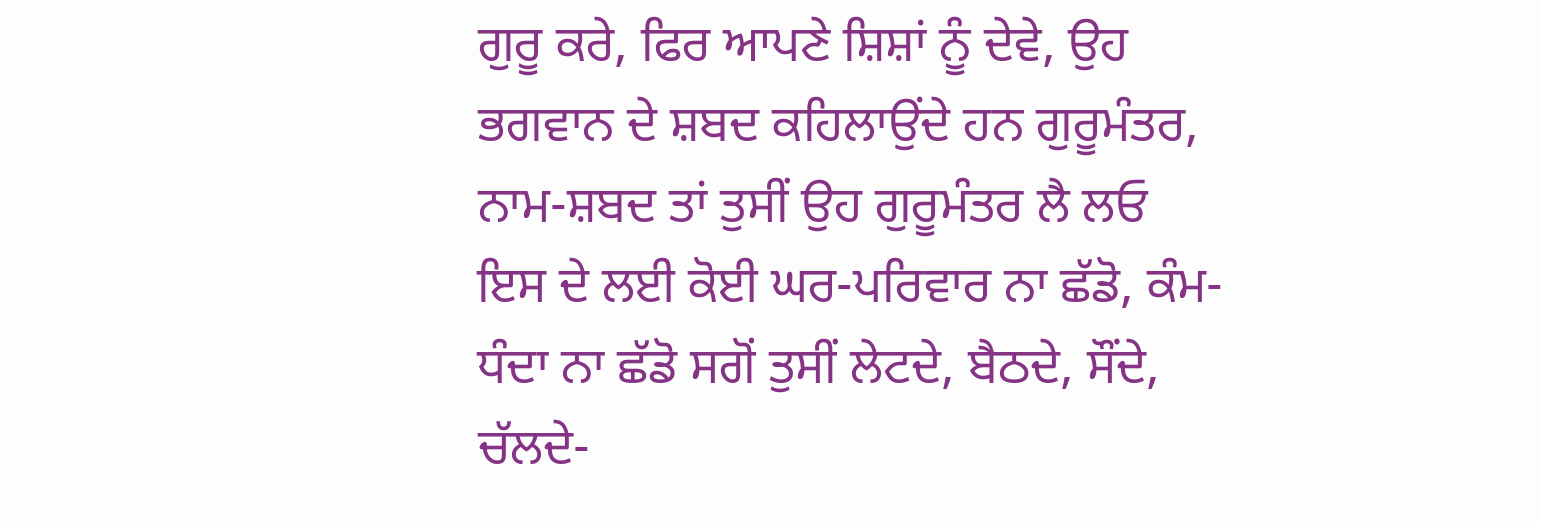ਗੁਰੂ ਕਰੇ, ਫਿਰ ਆਪਣੇ ਸ਼ਿਸ਼ਾਂ ਨੂੰ ਦੇਵੇ, ਉਹ ਭਗਵਾਨ ਦੇ ਸ਼ਬਦ ਕਹਿਲਾਉਂਦੇ ਹਨ ਗੁਰੂਮੰਤਰ, ਨਾਮ-ਸ਼ਬਦ ਤਾਂ ਤੁਸੀਂ ਉਹ ਗੁਰੂਮੰਤਰ ਲੈ ਲਓ ਇਸ ਦੇ ਲਈ ਕੋਈ ਘਰ-ਪਰਿਵਾਰ ਨਾ ਛੱਡੋ, ਕੰਮ-ਧੰਦਾ ਨਾ ਛੱਡੋ ਸਗੋਂ ਤੁਸੀਂ ਲੇਟਦੇ, ਬੈਠਦੇ, ਸੌਂਦੇ, ਚੱਲਦੇ-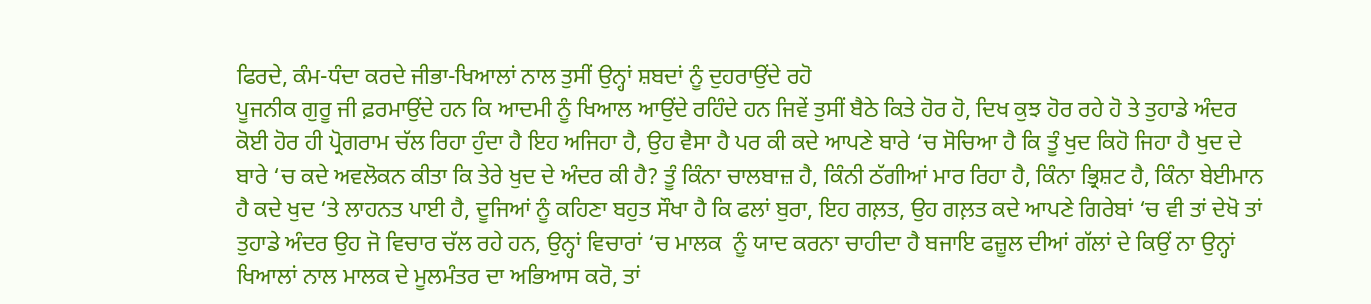ਫਿਰਦੇ, ਕੰਮ-ਧੰਦਾ ਕਰਦੇ ਜੀਭਾ-ਖਿਆਲਾਂ ਨਾਲ ਤੁਸੀਂ ਉਨ੍ਹਾਂ ਸ਼ਬਦਾਂ ਨੂੰ ਦੁਹਰਾਉਂਦੇ ਰਹੋ
ਪੂਜਨੀਕ ਗੁਰੂ ਜੀ ਫ਼ਰਮਾਉਂਦੇ ਹਨ ਕਿ ਆਦਮੀ ਨੂੰ ਖਿਆਲ ਆਉਂਦੇ ਰਹਿੰਦੇ ਹਨ ਜਿਵੇਂ ਤੁਸੀਂ ਬੈਠੇ ਕਿਤੇ ਹੋਰ ਹੋ, ਦਿਖ ਕੁਝ ਹੋਰ ਰਹੇ ਹੋ ਤੇ ਤੁਹਾਡੇ ਅੰਦਰ ਕੋਈ ਹੋਰ ਹੀ ਪ੍ਰੋਗਰਾਮ ਚੱਲ ਰਿਹਾ ਹੁੰਦਾ ਹੈ ਇਹ ਅਜਿਹਾ ਹੈ, ਉਹ ਵੈਸਾ ਹੈ ਪਰ ਕੀ ਕਦੇ ਆਪਣੇ ਬਾਰੇ ‘ਚ ਸੋਚਿਆ ਹੈ ਕਿ ਤੂੰ ਖੁਦ ਕਿਹੋ ਜਿਹਾ ਹੈ ਖੁਦ ਦੇ ਬਾਰੇ ‘ਚ ਕਦੇ ਅਵਲੋਕਨ ਕੀਤਾ ਕਿ ਤੇਰੇ ਖੁਦ ਦੇ ਅੰਦਰ ਕੀ ਹੈ? ਤੂੰ ਕਿੰਨਾ ਚਾਲਬਾਜ਼ ਹੈ, ਕਿੰਨੀ ਠੱਗੀਆਂ ਮਾਰ ਰਿਹਾ ਹੈ, ਕਿੰਨਾ ਭ੍ਰਿਸ਼ਟ ਹੈ, ਕਿੰਨਾ ਬੇਈਮਾਨ ਹੈ ਕਦੇ ਖੁਦ ‘ਤੇ ਲਾਹਨਤ ਪਾਈ ਹੈ, ਦੂਜਿਆਂ ਨੂੰ ਕਹਿਣਾ ਬਹੁਤ ਸੌਖਾ ਹੈ ਕਿ ਫਲਾਂ ਬੁਰਾ, ਇਹ ਗਲ਼ਤ, ਉਹ ਗਲ਼ਤ ਕਦੇ ਆਪਣੇ ਗਿਰੇਬਾਂ ‘ਚ ਵੀ ਤਾਂ ਦੇਖੋ ਤਾਂ ਤੁਹਾਡੇ ਅੰਦਰ ਉਹ ਜੋ ਵਿਚਾਰ ਚੱਲ ਰਹੇ ਹਨ, ਉਨ੍ਹਾਂ ਵਿਚਾਰਾਂ ‘ਚ ਮਾਲਕ  ਨੂੰ ਯਾਦ ਕਰਨਾ ਚਾਹੀਦਾ ਹੈ ਬਜਾਇ ਫਜ਼ੂਲ ਦੀਆਂ ਗੱਲਾਂ ਦੇ ਕਿਉਂ ਨਾ ਉਨ੍ਹਾਂ ਖਿਆਲਾਂ ਨਾਲ ਮਾਲਕ ਦੇ ਮੂਲਮੰਤਰ ਦਾ ਅਭਿਆਸ ਕਰੋ, ਤਾਂ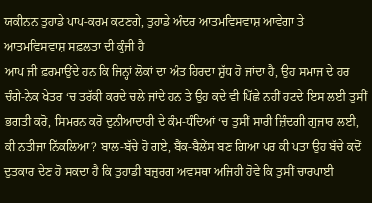ਯਕੀਨਨ ਤੁਹਾਡੇ ਪਾਪ-ਕਰਮ ਕਟਣਗੇ, ਤੁਹਾਡੇ ਅੰਦਰ ਆਤਮਵਿਸਵਾਸ਼ ਆਵੇਗਾ ਤੇ ਆਤਮਵਿਸਵਾਸ਼ ਸਫ਼ਲਤਾ ਦੀ ਕੁੰਜੀ ਹੈ
ਆਪ ਜੀ ਫ਼ਰਮਾਉਂਦੇ ਹਨ ਕਿ ਜਿਨ੍ਹਾਂ ਲੋਕਾਂ ਦਾ ਅੰਤ ਹਿਰਦਾ ਸ਼ੁੱਧ ਹੋ ਜਾਂਦਾ ਹੈ, ਉਹ ਸਮਾਜ ਦੇ ਹਰ ਚੰਗੇ-ਨੇਕ ਖੇਤਰ ‘ਚ ਤਰੱਕੀ ਕਰਦੇ ਚਲੇ ਜਾਂਦੇ ਹਨ ਤੇ ਉਹ ਕਦੇ ਵੀ ਪਿੱਛੇ ਨਹੀਂ ਹਟਦੇ ਇਸ ਲਈ ਤੁਸੀਂ ਭਗਤੀ ਕਰੋ, ਸਿਮਰਨ ਕਰੋ ਦੁਨੀਆਦਾਰੀ ਦੇ ਕੰਮ-ਧੰਦਿਆਂ ‘ਚ ਤੁਸੀਂ ਸਾਰੀ ਜ਼ਿੰਦਗੀ ਗੁਜਾਰ ਲਈ, ਕੀ ਨਤੀਜਾ ਨਿੱਕਲਿਆ? ਬਾਲ-ਬੱਚੇ ਹੋ ਗਏ, ਬੈਂਕ-ਬੈਲੇਂਸ ਬਣ ਗਿਆ ਪਰ ਕੀ ਪਤਾ ਉਹ ਬੱਚੇ ਕਦੋਂ ਦੁਤਕਾਰ ਦੇਣ ਹੋ ਸਕਦਾ ਹੈ ਕਿ ਤੁਹਾਡੀ ਬਜ਼ੁਰਗ ਅਵਸਥਾ ਅਜਿਹੀ ਹੋਵੇ ਕਿ ਤੁਸੀਂ ਚਾਰਪਾਈ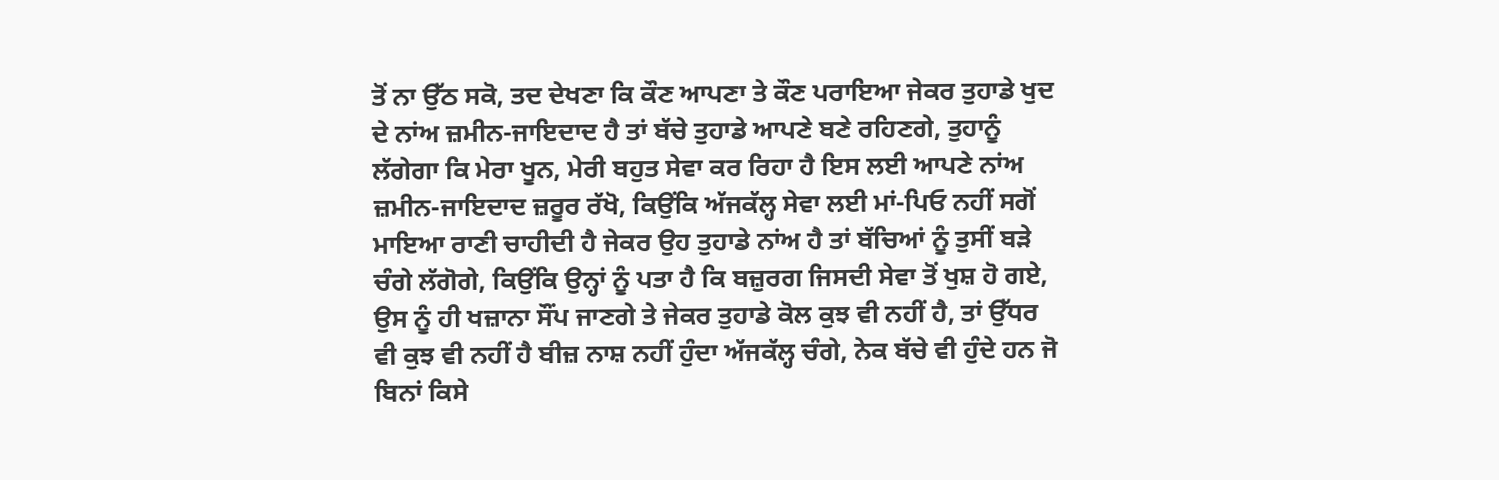ਤੋਂ ਨਾ ਉੱਠ ਸਕੋ, ਤਦ ਦੇਖਣਾ ਕਿ ਕੌਣ ਆਪਣਾ ਤੇ ਕੌਣ ਪਰਾਇਆ ਜੇਕਰ ਤੁਹਾਡੇ ਖੁਦ ਦੇ ਨਾਂਅ ਜ਼ਮੀਨ-ਜਾਇਦਾਦ ਹੈ ਤਾਂ ਬੱਚੇ ਤੁਹਾਡੇ ਆਪਣੇ ਬਣੇ ਰਹਿਣਗੇ, ਤੁਹਾਨੂੰ ਲੱਗੇਗਾ ਕਿ ਮੇਰਾ ਖੂਨ, ਮੇਰੀ ਬਹੁਤ ਸੇਵਾ ਕਰ ਰਿਹਾ ਹੈ ਇਸ ਲਈ ਆਪਣੇ ਨਾਂਅ ਜ਼ਮੀਨ-ਜਾਇਦਾਦ ਜ਼ਰੂਰ ਰੱਖੋ, ਕਿਉਂਕਿ ਅੱਜਕੱਲ੍ਹ ਸੇਵਾ ਲਈ ਮਾਂ-ਪਿਓ ਨਹੀਂ ਸਗੋਂ ਮਾਇਆ ਰਾਣੀ ਚਾਹੀਦੀ ਹੈ ਜੇਕਰ ਉਹ ਤੁਹਾਡੇ ਨਾਂਅ ਹੈ ਤਾਂ ਬੱਚਿਆਂ ਨੂੰ ਤੁਸੀਂ ਬੜੇ ਚੰਗੇ ਲੱਗੋਗੇ, ਕਿਉਂਕਿ ਉਨ੍ਹਾਂ ਨੂੰ ਪਤਾ ਹੈ ਕਿ ਬਜ਼ੁਰਗ ਜਿਸਦੀ ਸੇਵਾ ਤੋਂ ਖੁਸ਼ ਹੋ ਗਏ, ਉਸ ਨੂੰ ਹੀ ਖਜ਼ਾਨਾ ਸੌਂਪ ਜਾਣਗੇ ਤੇ ਜੇਕਰ ਤੁਹਾਡੇ ਕੋਲ ਕੁਝ ਵੀ ਨਹੀਂ ਹੈ, ਤਾਂ ਉੱਧਰ ਵੀ ਕੁਝ ਵੀ ਨਹੀਂ ਹੈ ਬੀਜ਼ ਨਾਸ਼ ਨਹੀਂ ਹੁੰਦਾ ਅੱਜਕੱਲ੍ਹ ਚੰਗੇ, ਨੇਕ ਬੱਚੇ ਵੀ ਹੁੰਦੇ ਹਨ ਜੋ ਬਿਨਾਂ ਕਿਸੇ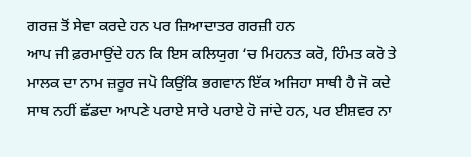ਗਰਜ਼ ਤੋਂ ਸੇਵਾ ਕਰਦੇ ਹਨ ਪਰ ਜ਼ਿਆਦਾਤਰ ਗਰਜ਼ੀ ਹਨ
ਆਪ ਜੀ ਫ਼ਰਮਾਉਂਦੇ ਹਨ ਕਿ ਇਸ ਕਲਿਯੁਗ ‘ਚ ਮਿਹਨਤ ਕਰੋ, ਹਿੰਮਤ ਕਰੋ ਤੇ ਮਾਲਕ ਦਾ ਨਾਮ ਜ਼ਰੂਰ ਜਪੋ ਕਿਉਂਕਿ ਭਗਵਾਨ ਇੱਕ ਅਜਿਹਾ ਸਾਥੀ ਹੈ ਜੋ ਕਦੇ ਸਾਥ ਨਹੀਂ ਛੱਡਦਾ ਆਪਣੇ ਪਰਾਏ ਸਾਰੇ ਪਰਾਏ ਹੋ ਜਾਂਦੇ ਹਨ, ਪਰ ਈਸ਼ਵਰ ਨਾ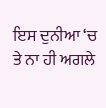ਇਸ ਦੁਨੀਆ ‘ਚ ਤੇ ਨਾ ਹੀ ਅਗਲੇ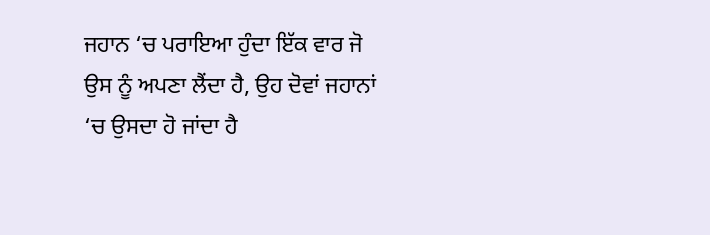ਜਹਾਨ ‘ਚ ਪਰਾਇਆ ਹੁੰਦਾ ਇੱਕ ਵਾਰ ਜੋ ਉਸ ਨੂੰ ਅਪਣਾ ਲੈਂਦਾ ਹੈ, ਉਹ ਦੋਵਾਂ ਜਹਾਨਾਂ ‘ਚ ਉਸਦਾ ਹੋ ਜਾਂਦਾ ਹੈ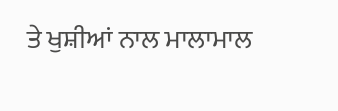ਤੇ ਖੁਸ਼ੀਆਂ ਨਾਲ ਮਾਲਾਮਾਲ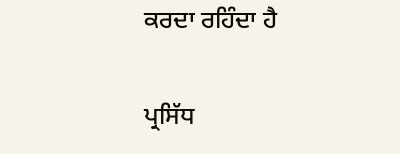ਕਰਦਾ ਰਹਿੰਦਾ ਹੈ

ਪ੍ਰਸਿੱਧ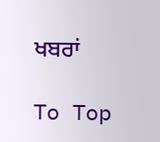ਖਬਰਾਂ

To Top